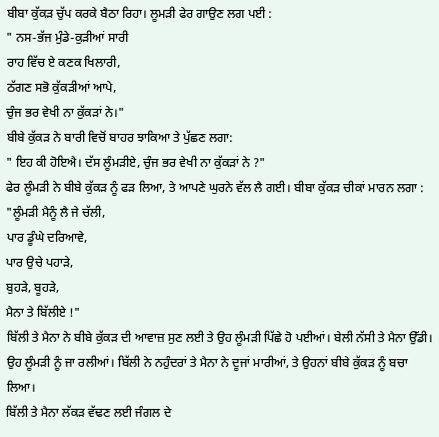ਬੀਬਾ ਕੁੱਕੜ ਚੁੱਪ ਕਰਕੇ ਬੈਠਾ ਰਿਹਾ। ਲੂਮੜੀ ਫੇਰ ਗਾਉਣ ਲਗ ਪਈ :
" ਨਸ-ਭੱਜ ਮੁੰਡੇ-ਕੁੜੀਆਂ ਸਾਰੀ
ਰਾਹ ਵਿੱਚ ਏ ਕਣਕ ਖਿਲਾਰੀ,
ਠੱਗਣ ਸਭੋ ਕੁੱਕੜੀਆਂ ਆਪੇ,
ਚੁੰਜ ਭਰ ਵੇਖੀ ਨਾ ਕੁੱਕੜਾਂ ਨੇ।"
ਬੀਬੇ ਕੁੱਕੜ ਨੇ ਬਾਰੀ ਵਿਚੋਂ ਬਾਹਰ ਝਾਕਿਆ ਤੇ ਪੁੱਛਣ ਲਗਾ:
" ਇਹ ਕੀ ਹੋਇਐ। ਦੱਸ ਲੂੰਮੜੀਏ, ਚੁੰਜ ਭਰ ਵੇਖੀ ਨਾ ਕੁੱਕੜਾਂ ਨੇ ?"
ਫੇਰ ਲੂੰਮੜੀ ਨੇ ਬੀਬੇ ਕੁੱਕੜ ਨੂੰ ਫੜ ਲਿਆ, ਤੇ ਆਪਣੇ ਘੁਰਨੇ ਵੱਲ ਲੈ ਗਈ। ਬੀਬਾ ਕੁੱਕੜ ਚੀਕਾਂ ਮਾਰਨ ਲਗਾ :
"ਲੂੰਮੜੀ ਮੈਨੂੰ ਲੈ ਜੇ ਚੱਲੀ,
ਪਾਰ ਡੂੰਘੇ ਦਰਿਆਵੇ,
ਪਾਰ ਉਚੇ ਪਹਾੜੇ,
ਬੁਹੜੇ, ਬੂਹੜੇ,
ਮੈਨਾ ਤੇ ਬਿੱਲੀਏ !"
ਬਿੱਲੀ ਤੇ ਮੈਨਾ ਨੇ ਬੀਬੇ ਕੁੱਕੜ ਦੀ ਆਵਾਜ਼ ਸੁਣ ਲਈ ਤੇ ਉਹ ਲੂੰਮੜੀ ਪਿੱਛੇ ਹੋ ਪਈਆਂ। ਬੇਲੀ ਨੱਸੀ ਤੇ ਮੈਨਾ ਉੱਡੀ। ਉਹ ਲੂੰਮੜੀ ਨੂੰ ਜਾ ਰਲੀਆਂ। ਬਿੱਲੀ ਨੇ ਨਹੁੰਦਰਾਂ ਤੇ ਮੈਨਾ ਨੇ ਦੂਜਾਂ ਮਾਰੀਆਂ, ਤੇ ਉਹਨਾਂ ਬੀਬੇ ਕੁੱਕੜ ਨੂੰ ਬਚਾ ਲਿਆ।
ਬਿੱਲੀ ਤੇ ਮੈਨਾ ਲੱਕੜ ਵੱਢਣ ਲਈ ਜੰਗਲ ਦੇ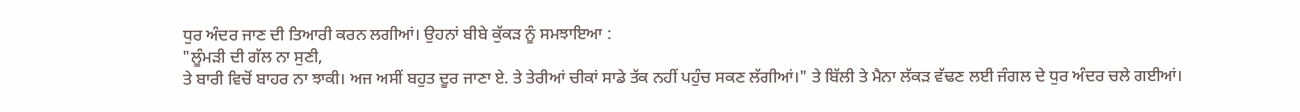ਧੁਰ ਅੰਦਰ ਜਾਣ ਦੀ ਤਿਆਰੀ ਕਰਨ ਲਗੀਆਂ। ਉਹਨਾਂ ਬੀਬੇ ਕੁੱਕੜ ਨੂੰ ਸਮਝਾਇਆ :
"ਲੂੰਮੜੀ ਦੀ ਗੱਲ ਨਾ ਸੁਣੀ,
ਤੇ ਬਾਰੀ ਵਿਚੋਂ ਬਾਹਰ ਨਾ ਝਾਕੀ। ਅਜ ਅਸੀਂ ਬਹੁਤ ਦੂਰ ਜਾਣਾ ਏ. ਤੇ ਤੇਰੀਆਂ ਚੀਕਾਂ ਸਾਡੇ ਤੱਕ ਨਹੀਂ ਪਹੁੰਚ ਸਕਣ ਲੱਗੀਆਂ।" ਤੇ ਬਿੱਲੀ ਤੇ ਮੈਨਾ ਲੱਕੜ ਵੱਢਣ ਲਈ ਜੰਗਲ ਦੇ ਧੁਰ ਅੰਦਰ ਚਲੇ ਗਈਆਂ।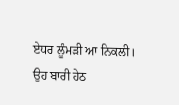ਏਧਰ ਲੂੰਮੜੀ ਆ ਨਿਕਲੀ। ਉਹ ਬਾਰੀ ਹੇਠ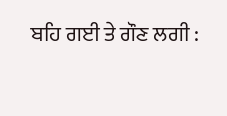ਬਹਿ ਗਈ ਤੇ ਗੌਣ ਲਗੀ :